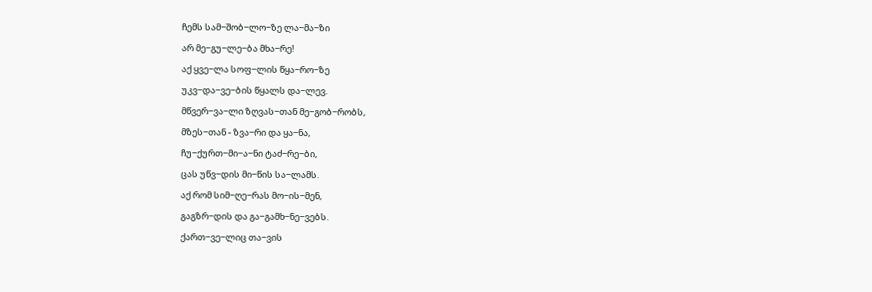ჩემს სამ−შობ−ლო−ზე ლა−მა−ზი
არ მე−გუ−ლე−ბა მხა−რე!
აქ ყვე−ლა სოფ−ლის წყა−რო−ზე
უკვ−და−ვე−ბის წყალს და−ლევ.
მწვერ−ვა−ლი ზღვას−თან მე−გობ−რობს,
მზეს−თან - ზვა−რი და ყა−ნა,
ჩუ−ქურთ−მი−ა−ნი ტაძ−რე−ბი,
ცას უწვ−დის მი−წის სა−ლამს.
აქ რომ სიმ−ღე−რას მო−ის−მენ,
გაგზრ−დის და გა−გამხ−ნე−ვებს.
ქართ−ვე−ლიც თა−ვის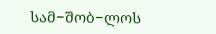სამ−შობ−ლოს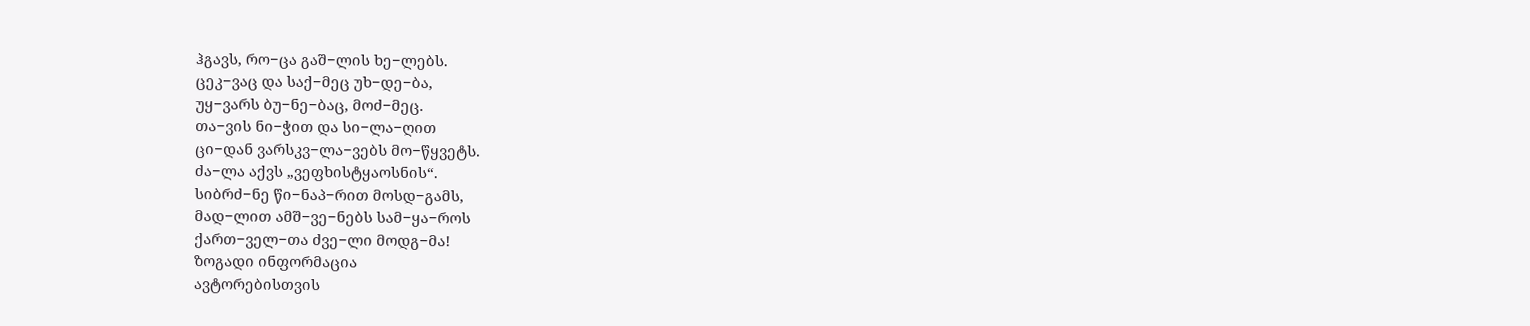ჰგავს, რო−ცა გაშ−ლის ხე−ლებს.
ცეკ−ვაც და საქ−მეც უხ−დე−ბა,
უყ−ვარს ბუ−ნე−ბაც, მოძ−მეც.
თა−ვის ნი−ჭით და სი−ლა−ღით
ცი−დან ვარსკვ−ლა−ვებს მო−წყვეტს.
ძა−ლა აქვს „ვეფხისტყაოსნის“.
სიბრძ−ნე წი−ნაპ−რით მოსდ−გამს,
მად−ლით ამშ−ვე−ნებს სამ−ყა−როს
ქართ−ველ−თა ძვე−ლი მოდგ−მა!
ზოგადი ინფორმაცია
ავტორებისთვის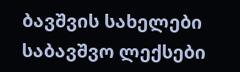ბავშვის სახელები
საბავშვო ლექსები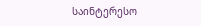საინტერესო